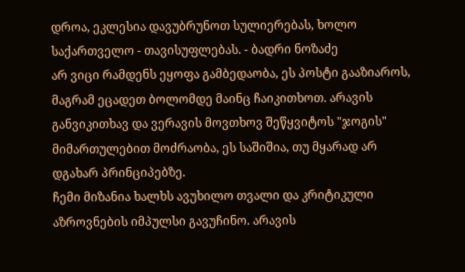დროა, ეკლესია დავუბრუნოთ სულიერებას, ხოლო საქართველო - თავისუფლებას. - ბადრი ნოზაძე
არ ვიცი რამდენს ეყოფა გამბედაობა, ეს პოსტი გააზიაროს, მაგრამ ეცადეთ ბოლომდე მაინც ჩაიკითხოთ. არავის განვიკითხავ და ვერავის მოვთხოვ შეწყვიტოს "ჯოგის" მიმართულებით მოძრაობა, ეს საშიშია, თუ მყარად არ დგახარ პრინციპებზე.
ჩემი მიზანია ხალხს ავუხილო თვალი და კრიტიკული აზროვნების იმპულსი გავუჩინო. არავის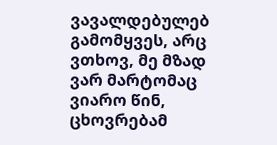ვავალდებულებ გამომყვეს, არც ვთხოვ, მე მზად ვარ მარტომაც ვიარო წინ, ცხოვრებამ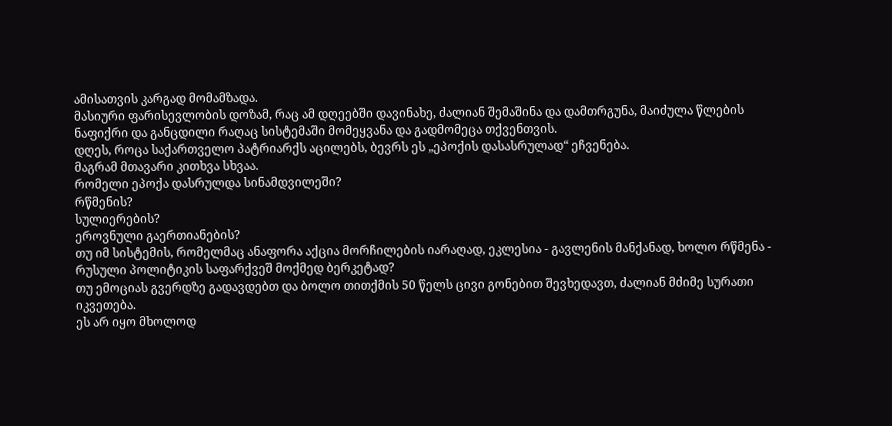ამისათვის კარგად მომამზადა.
მასიური ფარისევლობის დოზამ, რაც ამ დღეებში დავინახე, ძალიან შემაშინა და დამთრგუნა, მაიძულა წლების ნაფიქრი და განცდილი რაღაც სისტემაში მომეყვანა და გადმომეცა თქვენთვის.
დღეს, როცა საქართველო პატრიარქს აცილებს, ბევრს ეს „ეპოქის დასასრულად“ ეჩვენება.
მაგრამ მთავარი კითხვა სხვაა.
რომელი ეპოქა დასრულდა სინამდვილეში?
რწმენის?
სულიერების?
ეროვნული გაერთიანების?
თუ იმ სისტემის, რომელმაც ანაფორა აქცია მორჩილების იარაღად, ეკლესია - გავლენის მანქანად, ხოლო რწმენა - რუსული პოლიტიკის საფარქვეშ მოქმედ ბერკეტად?
თუ ემოციას გვერდზე გადავდებთ და ბოლო თითქმის 50 წელს ცივი გონებით შევხედავთ, ძალიან მძიმე სურათი იკვეთება.
ეს არ იყო მხოლოდ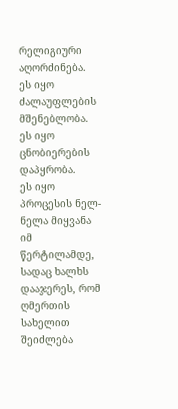რელიგიური აღორძინება.
ეს იყო ძალაუფლების მშენებლობა.
ეს იყო ცნობიერების დაპყრობა.
ეს იყო პროცესის ნელ-ნელა მიყვანა იმ წერტილამდე, სადაც ხალხს დააჯერეს, რომ ღმერთის სახელით შეიძლება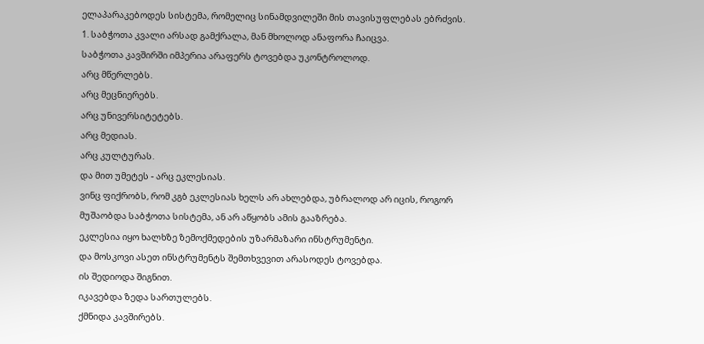ელაპარაკებოდეს სისტემა, რომელიც სინამდვილეში მის თავისუფლებას ებრძვის.
1. საბჭოთა კვალი არსად გამქრალა, მან მხოლოდ ანაფორა ჩაიცვა.
საბჭოთა კავშირში იმპერია არაფერს ტოვებდა უკონტროლოდ.
არც მწერლებს.
არც მეცნიერებს.
არც უნივერსიტეტებს.
არც მედიას.
არც კულტურას.
და მით უმეტეს - არც ეკლესიას.
ვინც ფიქრობს, რომ კგბ ეკლესიას ხელს არ ახლებდა, უბრალოდ არ იცის, როგორ მუშაობდა საბჭოთა სისტემა, ან არ აწყობს ამის გააზრება.
ეკლესია იყო ხალხზე ზემოქმედების უზარმაზარი ინსტრუმენტი.
და მოსკოვი ასეთ ინსტრუმენტს შემთხვევით არასოდეს ტოვებდა.
ის შედიოდა შიგნით.
იკავებდა ზედა სართულებს.
ქმნიდა კავშირებს.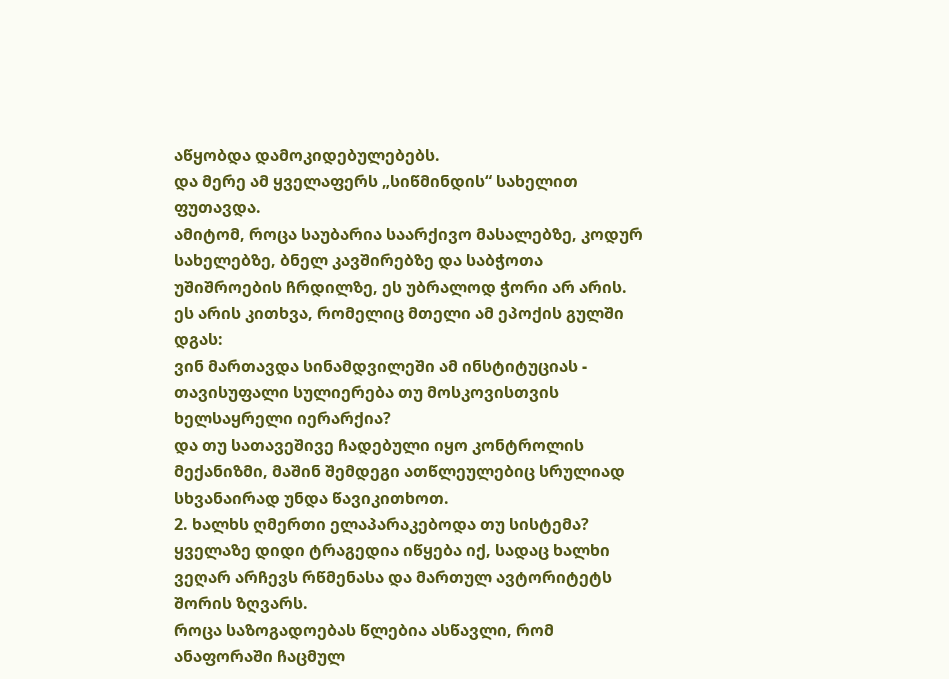აწყობდა დამოკიდებულებებს.
და მერე ამ ყველაფერს „სიწმინდის“ სახელით ფუთავდა.
ამიტომ, როცა საუბარია საარქივო მასალებზე, კოდურ სახელებზე, ბნელ კავშირებზე და საბჭოთა უშიშროების ჩრდილზე, ეს უბრალოდ ჭორი არ არის.
ეს არის კითხვა, რომელიც მთელი ამ ეპოქის გულში დგას:
ვინ მართავდა სინამდვილეში ამ ინსტიტუციას - თავისუფალი სულიერება თუ მოსკოვისთვის ხელსაყრელი იერარქია?
და თუ სათავეშივე ჩადებული იყო კონტროლის მექანიზმი, მაშინ შემდეგი ათწლეულებიც სრულიად სხვანაირად უნდა წავიკითხოთ.
2. ხალხს ღმერთი ელაპარაკებოდა თუ სისტემა?
ყველაზე დიდი ტრაგედია იწყება იქ, სადაც ხალხი ვეღარ არჩევს რწმენასა და მართულ ავტორიტეტს შორის ზღვარს.
როცა საზოგადოებას წლებია ასწავლი, რომ ანაფორაში ჩაცმულ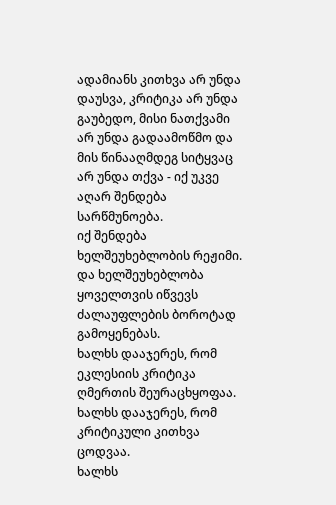ადამიანს კითხვა არ უნდა დაუსვა, კრიტიკა არ უნდა გაუბედო, მისი ნათქვამი არ უნდა გადაამოწმო და მის წინააღმდეგ სიტყვაც არ უნდა თქვა - იქ უკვე აღარ შენდება სარწმუნოება.
იქ შენდება ხელშეუხებლობის რეჟიმი.
და ხელშეუხებლობა ყოველთვის იწვევს ძალაუფლების ბოროტად გამოყენებას.
ხალხს დააჯერეს, რომ ეკლესიის კრიტიკა ღმერთის შეურაცხყოფაა.
ხალხს დააჯერეს, რომ კრიტიკული კითხვა ცოდვაა.
ხალხს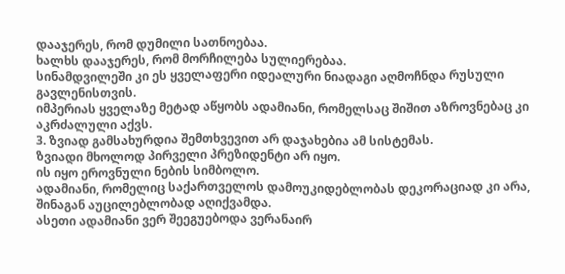დააჯერეს, რომ დუმილი სათნოებაა.
ხალხს დააჯერეს, რომ მორჩილება სულიერებაა.
სინამდვილეში კი ეს ყველაფერი იდეალური ნიადაგი აღმოჩნდა რუსული გავლენისთვის.
იმპერიას ყველაზე მეტად აწყობს ადამიანი, რომელსაც შიშით აზროვნებაც კი აკრძალული აქვს.
3. ზვიად გამსახურდია შემთხვევით არ დაჯახებია ამ სისტემას.
ზვიადი მხოლოდ პირველი პრეზიდენტი არ იყო.
ის იყო ეროვნული ნების სიმბოლო.
ადამიანი, რომელიც საქართველოს დამოუკიდებლობას დეკორაციად კი არა, შინაგან აუცილებლობად აღიქვამდა.
ასეთი ადამიანი ვერ შეეგუებოდა ვერანაირ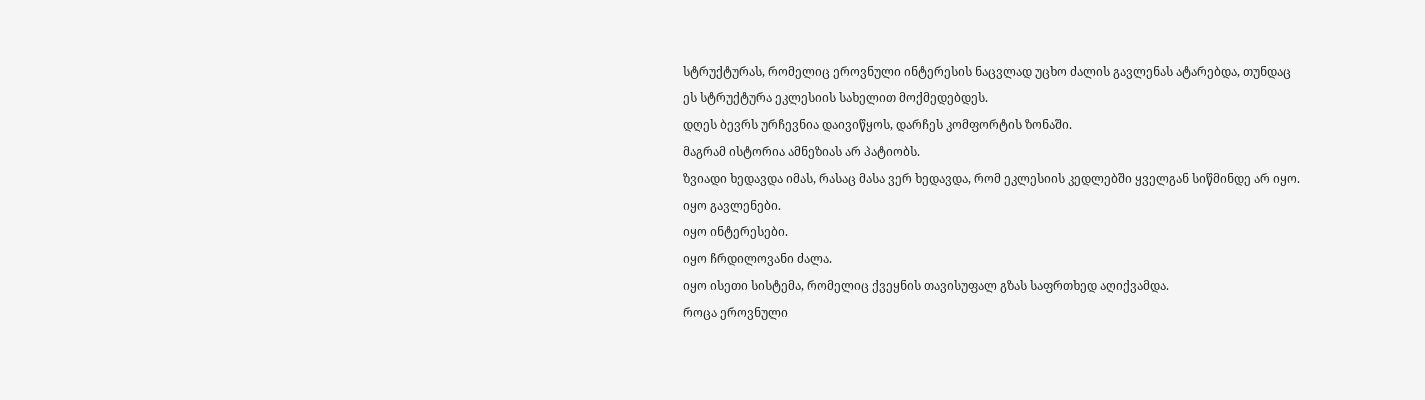სტრუქტურას, რომელიც ეროვნული ინტერესის ნაცვლად უცხო ძალის გავლენას ატარებდა, თუნდაც ეს სტრუქტურა ეკლესიის სახელით მოქმედებდეს.
დღეს ბევრს ურჩევნია დაივიწყოს, დარჩეს კომფორტის ზონაში.
მაგრამ ისტორია ამნეზიას არ პატიობს.
ზვიადი ხედავდა იმას, რასაც მასა ვერ ხედავდა, რომ ეკლესიის კედლებში ყველგან სიწმინდე არ იყო.
იყო გავლენები.
იყო ინტერესები.
იყო ჩრდილოვანი ძალა.
იყო ისეთი სისტემა, რომელიც ქვეყნის თავისუფალ გზას საფრთხედ აღიქვამდა.
როცა ეროვნული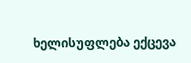ხელისუფლება ექცევა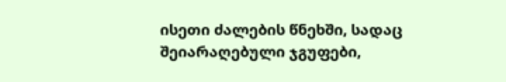ისეთი ძალების წნეხში, სადაც შეიარაღებული ჯგუფები,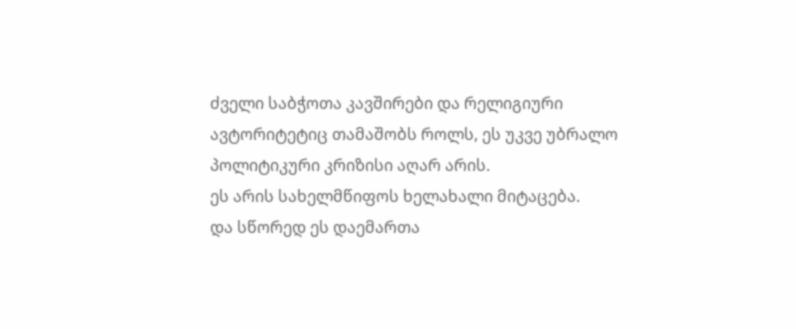ძველი საბჭოთა კავშირები და რელიგიური ავტორიტეტიც თამაშობს როლს, ეს უკვე უბრალო პოლიტიკური კრიზისი აღარ არის.
ეს არის სახელმწიფოს ხელახალი მიტაცება.
და სწორედ ეს დაემართა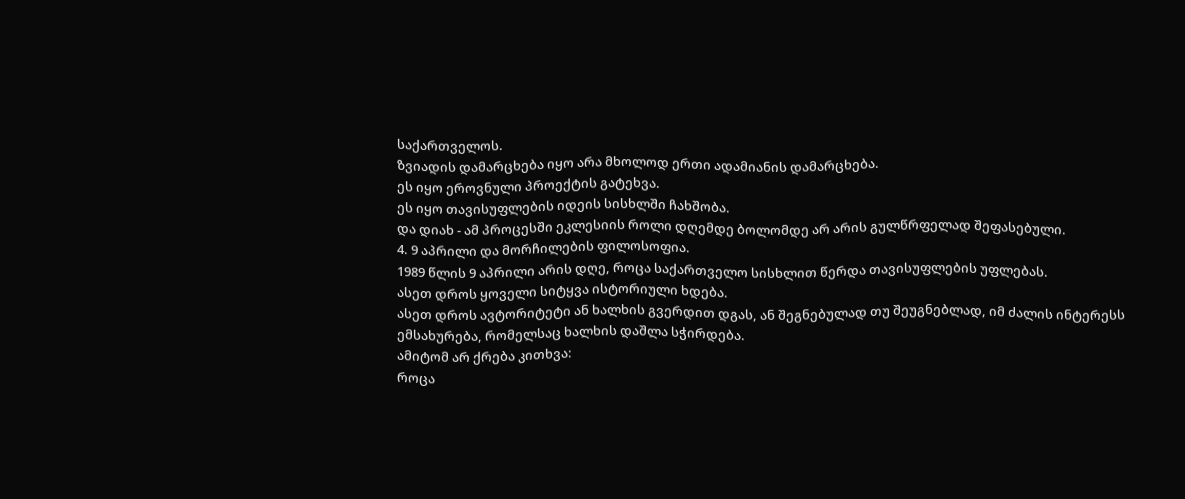საქართველოს.
ზვიადის დამარცხება იყო არა მხოლოდ ერთი ადამიანის დამარცხება.
ეს იყო ეროვნული პროექტის გატეხვა.
ეს იყო თავისუფლების იდეის სისხლში ჩახშობა.
და დიახ - ამ პროცესში ეკლესიის როლი დღემდე ბოლომდე არ არის გულწრფელად შეფასებული.
4. 9 აპრილი და მორჩილების ფილოსოფია.
1989 წლის 9 აპრილი არის დღე, როცა საქართველო სისხლით წერდა თავისუფლების უფლებას.
ასეთ დროს ყოველი სიტყვა ისტორიული ხდება.
ასეთ დროს ავტორიტეტი ან ხალხის გვერდით დგას, ან შეგნებულად თუ შეუგნებლად, იმ ძალის ინტერესს ემსახურება, რომელსაც ხალხის დაშლა სჭირდება.
ამიტომ არ ქრება კითხვა:
როცა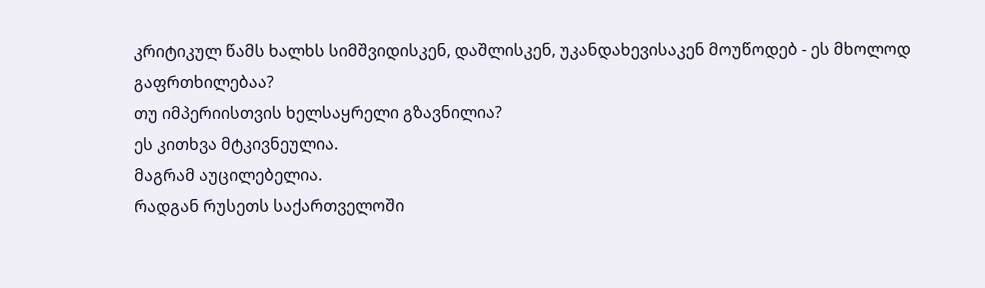კრიტიკულ წამს ხალხს სიმშვიდისკენ, დაშლისკენ, უკანდახევისაკენ მოუწოდებ - ეს მხოლოდ გაფრთხილებაა?
თუ იმპერიისთვის ხელსაყრელი გზავნილია?
ეს კითხვა მტკივნეულია.
მაგრამ აუცილებელია.
რადგან რუსეთს საქართველოში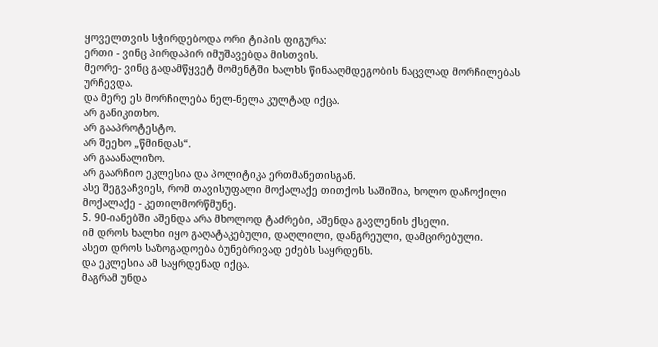ყოველთვის სჭირდებოდა ორი ტიპის ფიგურა:
ერთი - ვინც პირდაპირ იმუშავებდა მისთვის.
მეორე- ვინც გადამწყვეტ მომენტში ხალხს წინააღმდეგობის ნაცვლად მორჩილებას ურჩევდა.
და მერე ეს მორჩილება ნელ-ნელა კულტად იქცა.
არ განიკითხო.
არ გააპროტესტო.
არ შეეხო „წმინდას“.
არ გააანალიზო.
არ გაარჩიო ეკლესია და პოლიტიკა ერთმანეთისგან.
ასე შეგვაჩვიეს, რომ თავისუფალი მოქალაქე თითქოს საშიშია, ხოლო დაჩოქილი მოქალაქე - კეთილმორწმუნე.
5. 90-იანებში აშენდა არა მხოლოდ ტაძრები, აშენდა გავლენის ქსელი.
იმ დროს ხალხი იყო გაღატაკებული, დაღლილი, დანგრეული, დამცირებული.
ასეთ დროს საზოგადოება ბუნებრივად ეძებს საყრდენს.
და ეკლესია ამ საყრდენად იქცა.
მაგრამ უნდა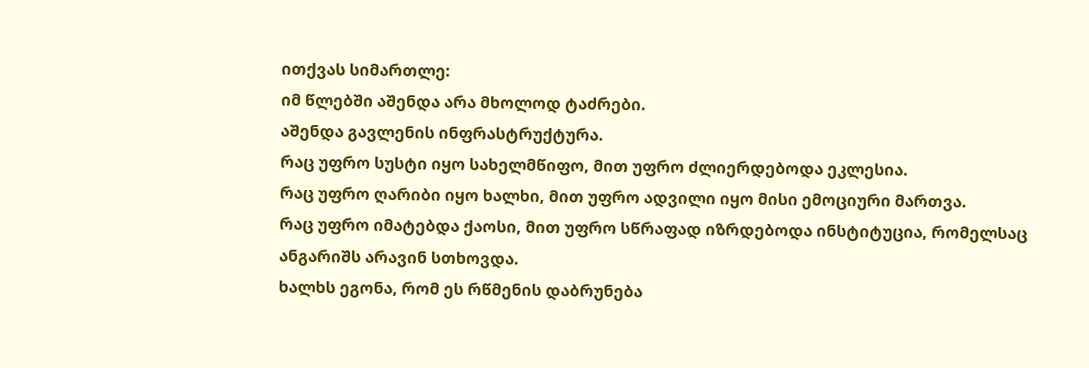ითქვას სიმართლე:
იმ წლებში აშენდა არა მხოლოდ ტაძრები.
აშენდა გავლენის ინფრასტრუქტურა.
რაც უფრო სუსტი იყო სახელმწიფო, მით უფრო ძლიერდებოდა ეკლესია.
რაც უფრო ღარიბი იყო ხალხი, მით უფრო ადვილი იყო მისი ემოციური მართვა.
რაც უფრო იმატებდა ქაოსი, მით უფრო სწრაფად იზრდებოდა ინსტიტუცია, რომელსაც ანგარიშს არავინ სთხოვდა.
ხალხს ეგონა, რომ ეს რწმენის დაბრუნება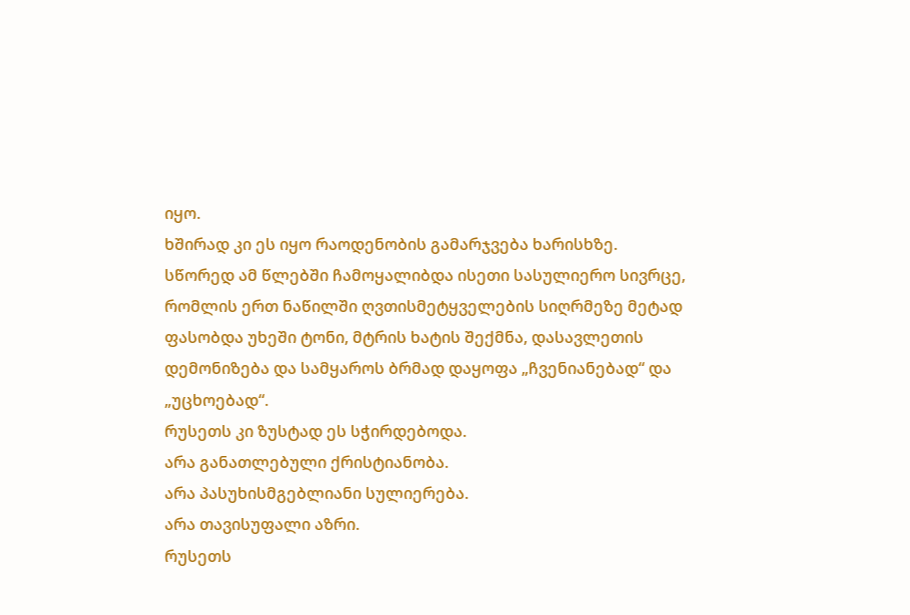იყო.
ხშირად კი ეს იყო რაოდენობის გამარჯვება ხარისხზე.
სწორედ ამ წლებში ჩამოყალიბდა ისეთი სასულიერო სივრცე, რომლის ერთ ნაწილში ღვთისმეტყველების სიღრმეზე მეტად ფასობდა უხეში ტონი, მტრის ხატის შექმნა, დასავლეთის დემონიზება და სამყაროს ბრმად დაყოფა „ჩვენიანებად“ და „უცხოებად“.
რუსეთს კი ზუსტად ეს სჭირდებოდა.
არა განათლებული ქრისტიანობა.
არა პასუხისმგებლიანი სულიერება.
არა თავისუფალი აზრი.
რუსეთს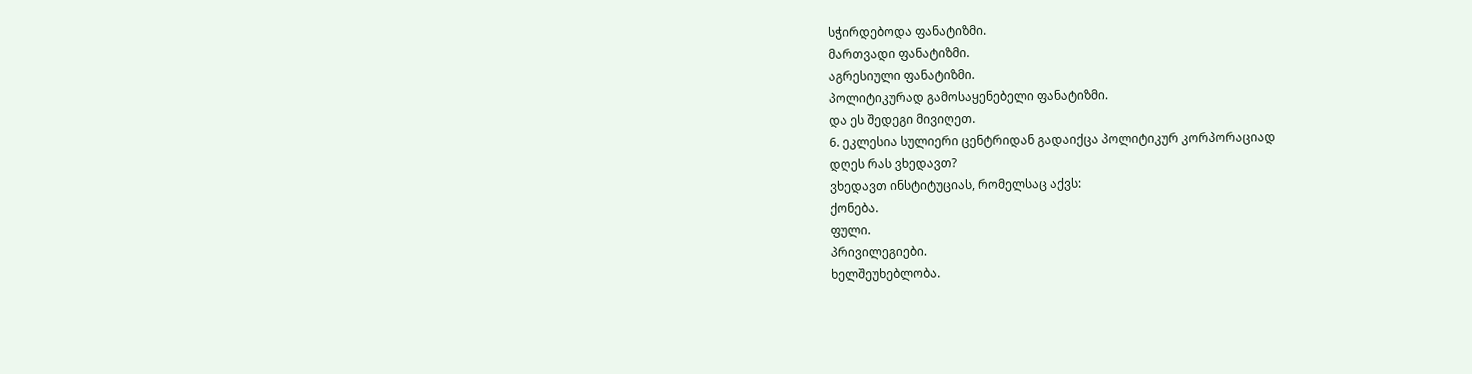სჭირდებოდა ფანატიზმი.
მართვადი ფანატიზმი.
აგრესიული ფანატიზმი.
პოლიტიკურად გამოსაყენებელი ფანატიზმი.
და ეს შედეგი მივიღეთ.
6. ეკლესია სულიერი ცენტრიდან გადაიქცა პოლიტიკურ კორპორაციად
დღეს რას ვხედავთ?
ვხედავთ ინსტიტუციას, რომელსაც აქვს:
ქონება.
ფული.
პრივილეგიები.
ხელშეუხებლობა.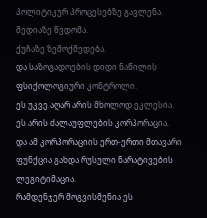პოლიტიკურ პროცესებზე გავლენა.
მედიაზე წვდომა.
ქუჩაზე ზემოქმედება.
და საზოგადოების დიდი ნაწილის ფსიქოლოგიური კონტროლი.
ეს უკვე აღარ არის მხოლოდ ეკლესია.
ეს არის ძალაუფლების კორპორაცია.
და ამ კორპორაციის ერთ-ერთი მთავარი ფუნქცია გახდა რუსული ნარატივების ლეგიტიმაცია.
რამდენჯერ მოგვისმენია ეს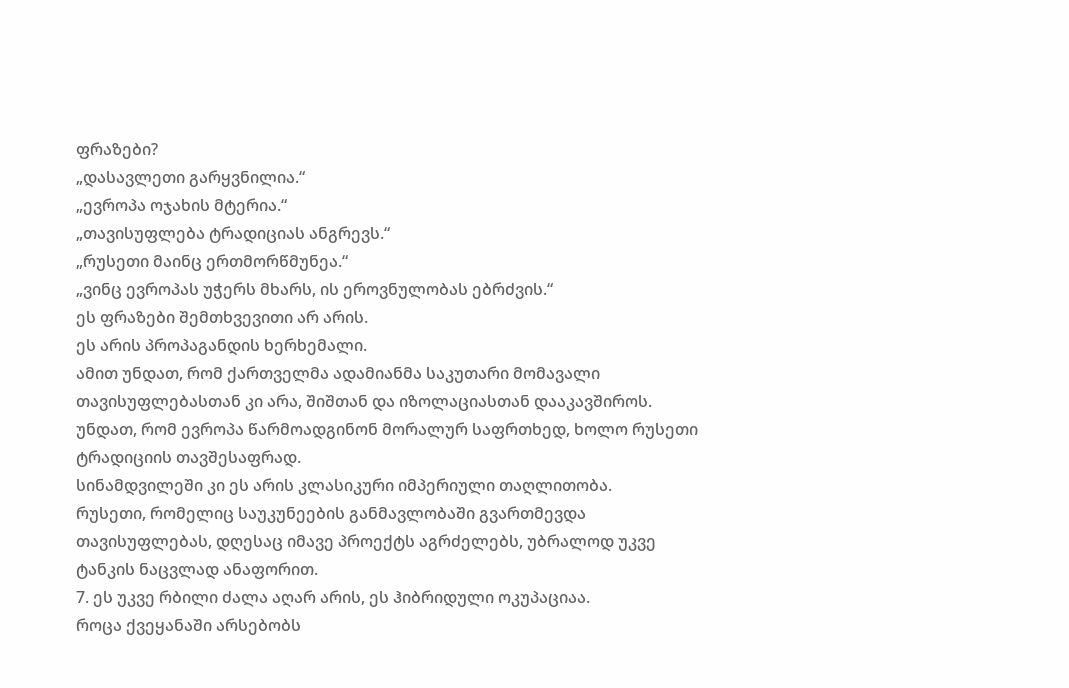ფრაზები?
„დასავლეთი გარყვნილია.“
„ევროპა ოჯახის მტერია.“
„თავისუფლება ტრადიციას ანგრევს.“
„რუსეთი მაინც ერთმორწმუნეა.“
„ვინც ევროპას უჭერს მხარს, ის ეროვნულობას ებრძვის.“
ეს ფრაზები შემთხვევითი არ არის.
ეს არის პროპაგანდის ხერხემალი.
ამით უნდათ, რომ ქართველმა ადამიანმა საკუთარი მომავალი თავისუფლებასთან კი არა, შიშთან და იზოლაციასთან დააკავშიროს.
უნდათ, რომ ევროპა წარმოადგინონ მორალურ საფრთხედ, ხოლო რუსეთი ტრადიციის თავშესაფრად.
სინამდვილეში კი ეს არის კლასიკური იმპერიული თაღლითობა.
რუსეთი, რომელიც საუკუნეების განმავლობაში გვართმევდა თავისუფლებას, დღესაც იმავე პროექტს აგრძელებს, უბრალოდ უკვე ტანკის ნაცვლად ანაფორით.
7. ეს უკვე რბილი ძალა აღარ არის, ეს ჰიბრიდული ოკუპაციაა.
როცა ქვეყანაში არსებობს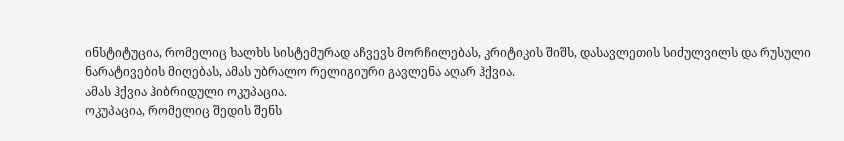ინსტიტუცია, რომელიც ხალხს სისტემურად აჩვევს მორჩილებას, კრიტიკის შიშს, დასავლეთის სიძულვილს და რუსული ნარატივების მიღებას, ამას უბრალო რელიგიური გავლენა აღარ ჰქვია.
ამას ჰქვია ჰიბრიდული ოკუპაცია.
ოკუპაცია, რომელიც შედის შენს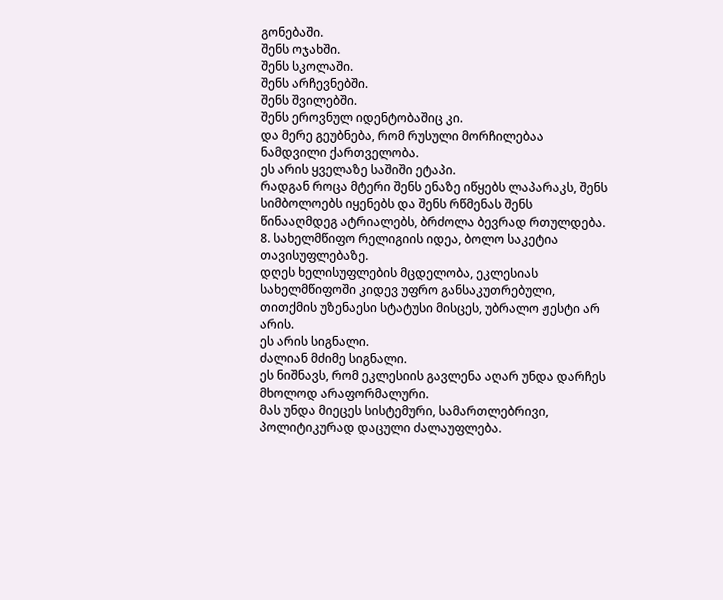გონებაში.
შენს ოჯახში.
შენს სკოლაში.
შენს არჩევნებში.
შენს შვილებში.
შენს ეროვნულ იდენტობაშიც კი.
და მერე გეუბნება, რომ რუსული მორჩილებაა ნამდვილი ქართველობა.
ეს არის ყველაზე საშიში ეტაპი.
რადგან როცა მტერი შენს ენაზე იწყებს ლაპარაკს, შენს სიმბოლოებს იყენებს და შენს რწმენას შენს წინააღმდეგ ატრიალებს, ბრძოლა ბევრად რთულდება.
8. სახელმწიფო რელიგიის იდეა, ბოლო საკეტია თავისუფლებაზე.
დღეს ხელისუფლების მცდელობა, ეკლესიას სახელმწიფოში კიდევ უფრო განსაკუთრებული, თითქმის უზენაესი სტატუსი მისცეს, უბრალო ჟესტი არ არის.
ეს არის სიგნალი.
ძალიან მძიმე სიგნალი.
ეს ნიშნავს, რომ ეკლესიის გავლენა აღარ უნდა დარჩეს მხოლოდ არაფორმალური.
მას უნდა მიეცეს სისტემური, სამართლებრივი, პოლიტიკურად დაცული ძალაუფლება.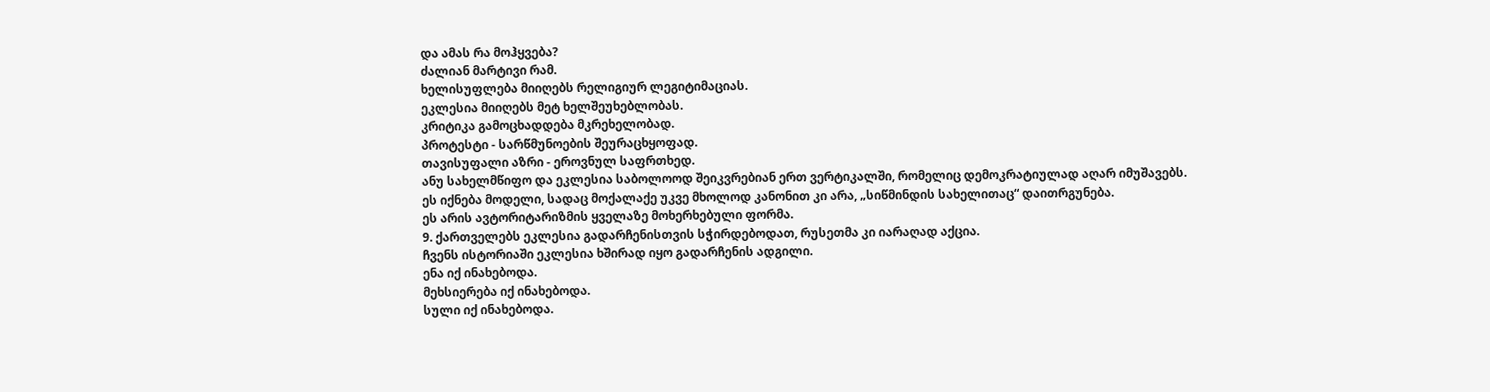და ამას რა მოჰყვება?
ძალიან მარტივი რამ.
ხელისუფლება მიიღებს რელიგიურ ლეგიტიმაციას.
ეკლესია მიიღებს მეტ ხელშეუხებლობას.
კრიტიკა გამოცხადდება მკრეხელობად.
პროტესტი - სარწმუნოების შეურაცხყოფად.
თავისუფალი აზრი - ეროვნულ საფრთხედ.
ანუ სახელმწიფო და ეკლესია საბოლოოდ შეიკვრებიან ერთ ვერტიკალში, რომელიც დემოკრატიულად აღარ იმუშავებს.
ეს იქნება მოდელი, სადაც მოქალაქე უკვე მხოლოდ კანონით კი არა, „სიწმინდის სახელითაც“ დაითრგუნება.
ეს არის ავტორიტარიზმის ყველაზე მოხერხებული ფორმა.
9. ქართველებს ეკლესია გადარჩენისთვის სჭირდებოდათ, რუსეთმა კი იარაღად აქცია.
ჩვენს ისტორიაში ეკლესია ხშირად იყო გადარჩენის ადგილი.
ენა იქ ინახებოდა.
მეხსიერება იქ ინახებოდა.
სული იქ ინახებოდა.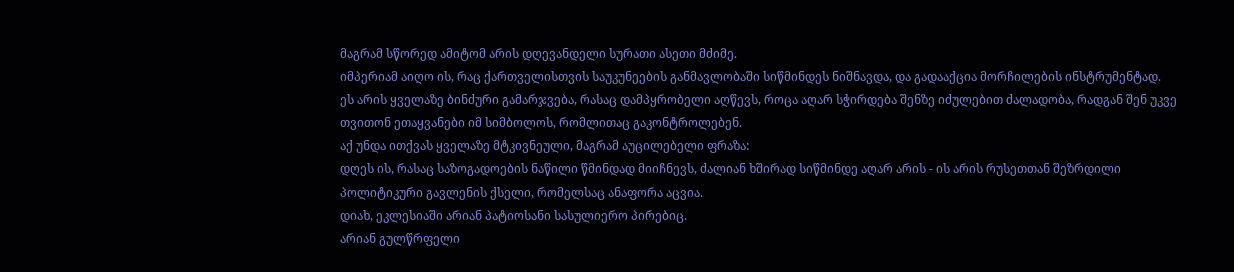მაგრამ სწორედ ამიტომ არის დღევანდელი სურათი ასეთი მძიმე.
იმპერიამ აიღო ის, რაც ქართველისთვის საუკუნეების განმავლობაში სიწმინდეს ნიშნავდა, და გადააქცია მორჩილების ინსტრუმენტად.
ეს არის ყველაზე ბინძური გამარჯვება, რასაც დამპყრობელი აღწევს, როცა აღარ სჭირდება შენზე იძულებით ძალადობა, რადგან შენ უკვე თვითონ ეთაყვანები იმ სიმბოლოს, რომლითაც გაკონტროლებენ.
აქ უნდა ითქვას ყველაზე მტკივნეული, მაგრამ აუცილებელი ფრაზა:
დღეს ის, რასაც საზოგადოების ნაწილი წმინდად მიიჩნევს, ძალიან ხშირად სიწმინდე აღარ არის - ის არის რუსეთთან შეზრდილი პოლიტიკური გავლენის ქსელი, რომელსაც ანაფორა აცვია.
დიახ, ეკლესიაში არიან პატიოსანი სასულიერო პირებიც.
არიან გულწრფელი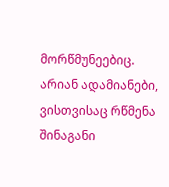მორწმუნეებიც.
არიან ადამიანები, ვისთვისაც რწმენა შინაგანი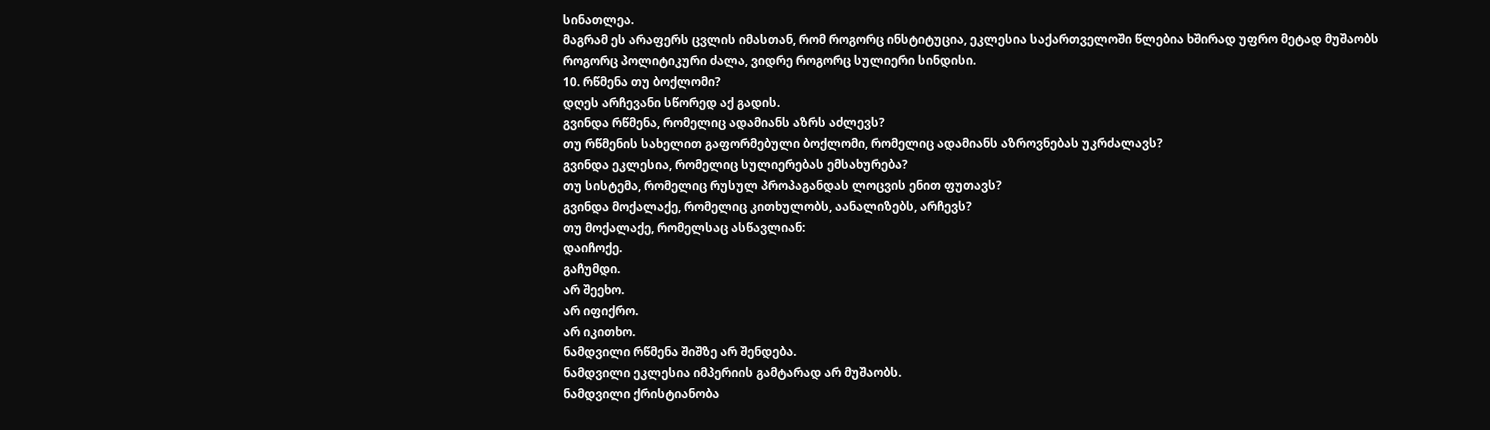სინათლეა.
მაგრამ ეს არაფერს ცვლის იმასთან, რომ როგორც ინსტიტუცია, ეკლესია საქართველოში წლებია ხშირად უფრო მეტად მუშაობს როგორც პოლიტიკური ძალა, ვიდრე როგორც სულიერი სინდისი.
10. რწმენა თუ ბოქლომი?
დღეს არჩევანი სწორედ აქ გადის.
გვინდა რწმენა, რომელიც ადამიანს აზრს აძლევს?
თუ რწმენის სახელით გაფორმებული ბოქლომი, რომელიც ადამიანს აზროვნებას უკრძალავს?
გვინდა ეკლესია, რომელიც სულიერებას ემსახურება?
თუ სისტემა, რომელიც რუსულ პროპაგანდას ლოცვის ენით ფუთავს?
გვინდა მოქალაქე, რომელიც კითხულობს, აანალიზებს, არჩევს?
თუ მოქალაქე, რომელსაც ასწავლიან:
დაიჩოქე.
გაჩუმდი.
არ შეეხო.
არ იფიქრო.
არ იკითხო.
ნამდვილი რწმენა შიშზე არ შენდება.
ნამდვილი ეკლესია იმპერიის გამტარად არ მუშაობს.
ნამდვილი ქრისტიანობა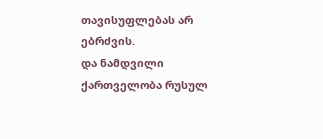თავისუფლებას არ ებრძვის.
და ნამდვილი ქართველობა რუსულ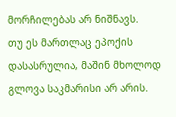მორჩილებას არ ნიშნავს.
თუ ეს მართლაც ეპოქის დასასრულია, მაშინ მხოლოდ გლოვა საკმარისი არ არის.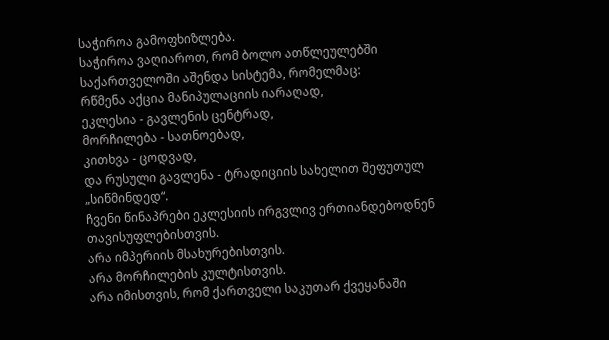საჭიროა გამოფხიზლება.
საჭიროა ვაღიაროთ, რომ ბოლო ათწლეულებში საქართველოში აშენდა სისტემა, რომელმაც:
რწმენა აქცია მანიპულაციის იარაღად,
ეკლესია - გავლენის ცენტრად,
მორჩილება - სათნოებად,
კითხვა - ცოდვად,
და რუსული გავლენა - ტრადიციის სახელით შეფუთულ „სიწმინდედ“.
ჩვენი წინაპრები ეკლესიის ირგვლივ ერთიანდებოდნენ თავისუფლებისთვის.
არა იმპერიის მსახურებისთვის.
არა მორჩილების კულტისთვის.
არა იმისთვის, რომ ქართველი საკუთარ ქვეყანაში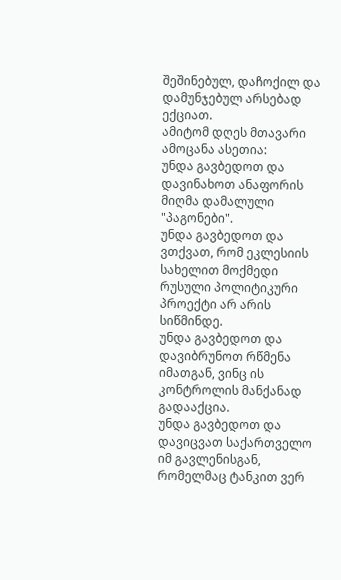შეშინებულ, დაჩოქილ და დამუნჯებულ არსებად ექციათ.
ამიტომ დღეს მთავარი ამოცანა ასეთია:
უნდა გავბედოთ და დავინახოთ ანაფორის მიღმა დამალული "პაგონები".
უნდა გავბედოთ და ვთქვათ, რომ ეკლესიის სახელით მოქმედი რუსული პოლიტიკური პროექტი არ არის სიწმინდე.
უნდა გავბედოთ და დავიბრუნოთ რწმენა იმათგან, ვინც ის კონტროლის მანქანად გადააქცია.
უნდა გავბედოთ და დავიცვათ საქართველო იმ გავლენისგან, რომელმაც ტანკით ვერ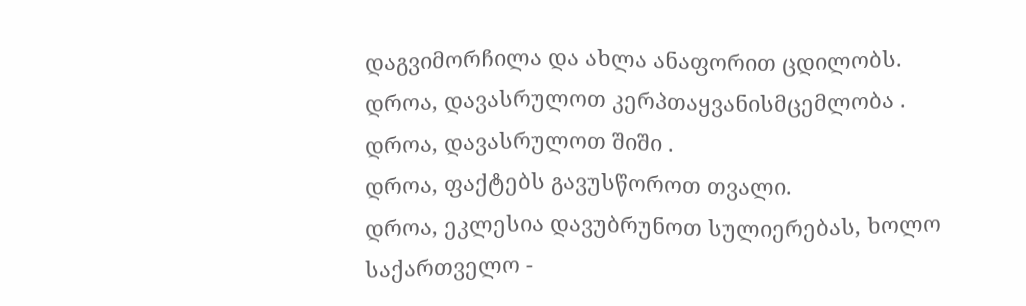დაგვიმორჩილა და ახლა ანაფორით ცდილობს.
დროა, დავასრულოთ კერპთაყვანისმცემლობა .
დროა, დავასრულოთ შიში .
დროა, ფაქტებს გავუსწოროთ თვალი.
დროა, ეკლესია დავუბრუნოთ სულიერებას, ხოლო საქართველო -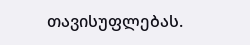თავისუფლებას.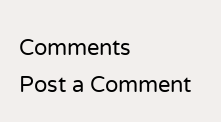Comments
Post a Comment